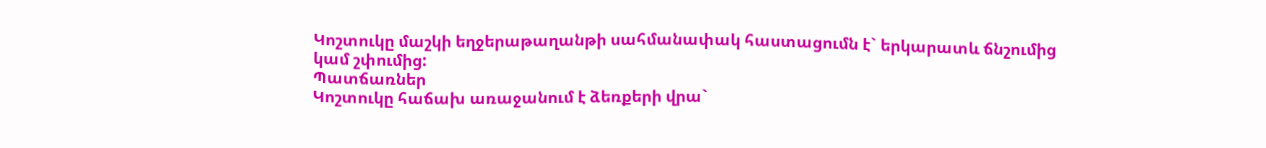Կոշտուկը մաշկի եղջերաթաղանթի սահմանափակ հաստացումն է` երկարատև ճնշումից կամ շփումից:
Պատճառներ
Կոշտուկը հաճախ առաջանում է ձեռքերի վրա`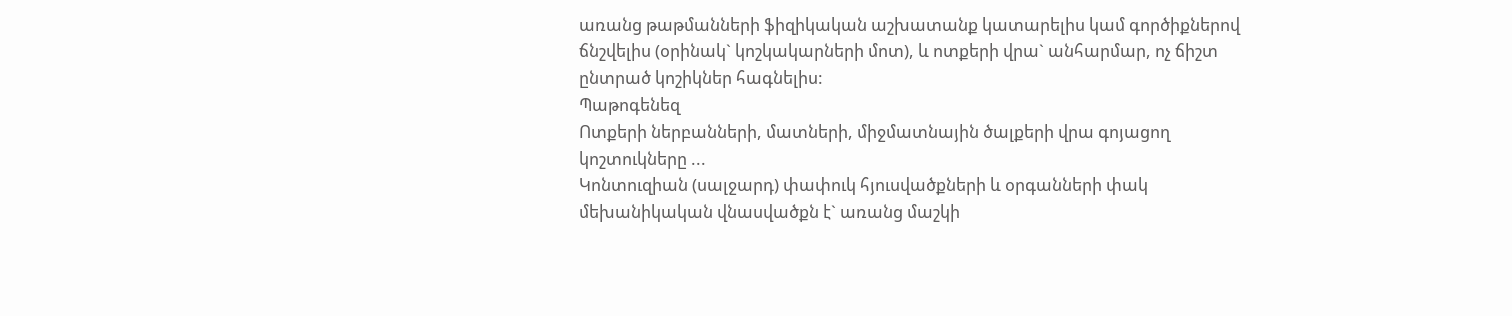առանց թաթմանների ֆիզիկական աշխատանք կատարելիս կամ գործիքներով ճնշվելիս (օրինակ` կոշկակարների մոտ), և ոտքերի վրա` անհարմար, ոչ ճիշտ ընտրած կոշիկներ հագնելիս:
Պաթոգենեզ
Ոտքերի ներբանների, մատների, միջմատնային ծալքերի վրա գոյացող կոշտուկները ...
Կոնտուզիան (սալջարդ) փափուկ հյուսվածքների և օրգանների փակ մեխանիկական վնասվածքն է` առանց մաշկի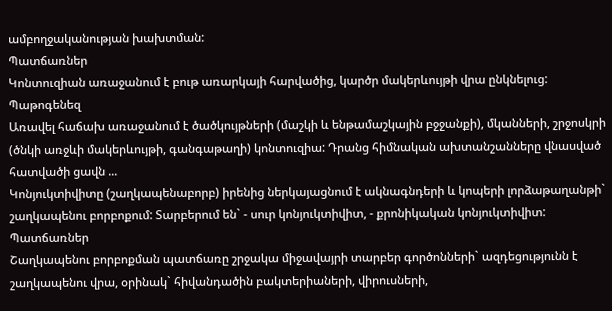ամբողջականության խախտման:
Պատճառներ
Կոնտուզիան առաջանում է բութ առարկայի հարվածից, կարծր մակերևույթի վրա ընկնելուց:
Պաթոգենեզ
Առավել հաճախ առաջանում է ծածկույթների (մաշկի և ենթամաշկային բջջանքի), մկանների, շրջոսկրի (ծնկի առջևի մակերևույթի, գանգաթաղի) կոնտուզիա: Դրանց հիմնական ախտանշանները վնասված հատվածի ցավն ...
Կոնյուկտիվիտը (շաղկապենաբորբ) իրենից ներկայացնում է ակնագնդերի և կոպերի լորձաթաղանթի` շաղկապենու բորբոքում: Տարբերում են` - սուր կոնյուկտիվիտ, - քրոնիկական կոնյուկտիվիտ:
Պատճառներ
Շաղկապենու բորբոքման պատճառը շրջակա միջավայրի տարբեր գործոնների` ազդեցությունն է շաղկապենու վրա, օրինակ` հիվանդածին բակտերիաների, վիրուսների,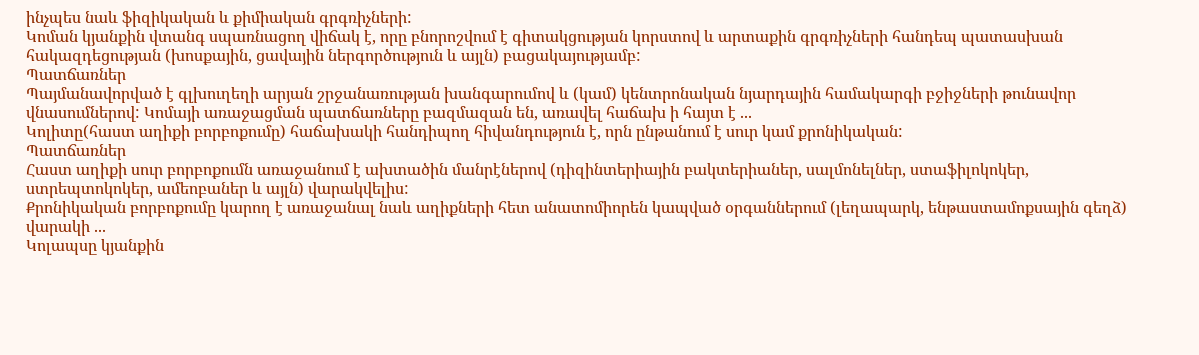ինչպես նաև ֆիզիկական և քիմիական գրգռիչների:
Կոման կյանքին վտանգ սպառնացող վիճակ է, որը բնորոշվում է գիտակցության կորստով և արտաքին գրգռիչների հանդեպ պատասխան հակազդեցության (խոսքային, ցավային ներգործություն և այլն) բացակայությամբ:
Պատճառներ
Պայմանավորված է գլխուղեղի արյան շրջանառության խանգարումով և (կամ) կենտրոնական նյարդային համակարգի բջիջների թունավոր վնասումներով: Կոմայի առաջացման պատճառները բազմազան են, առավել հաճախ ի հայտ է ...
Կոլիտը(հաստ աղիքի բորբոքումը) հաճախակի հանդիպող հիվանդություն է, որն ընթանում է սուր կամ քրոնիկական:
Պատճառներ
Հաստ աղիքի սուր բորբոքումն առաջանում է ախտածին մանրէներով (դիզինտերիային բակտերիաներ, սալմոնելներ, ստաֆիլոկոկեր, ստրեպտոկոկեր, ամեոբաներ և այլն) վարակվելիս:
Քրոնիկական բորբոքումը կարող է առաջանալ նաև աղիքների հետ անատոմիորեն կապված օրգաններում (լեղապարկ, ենթաստամոքսային գեղձ) վարակի ...
Կոլապսը կյանքին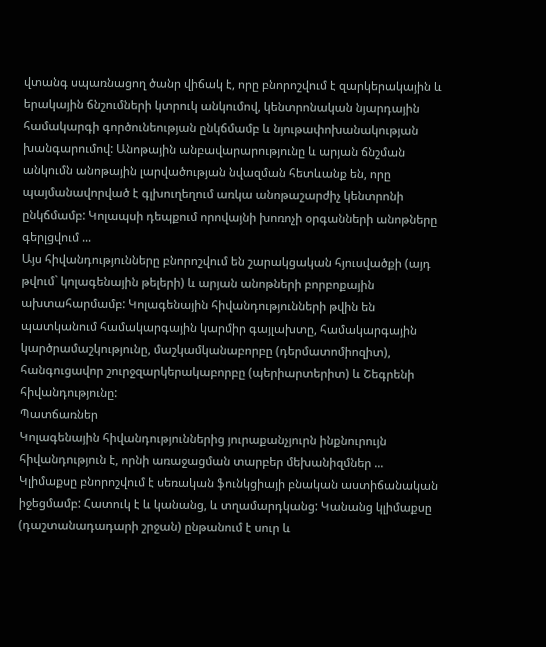վտանգ սպառնացող ծանր վիճակ է, որը բնորոշվում է զարկերակային և երակային ճնշումների կտրուկ անկումով, կենտրոնական նյարդային համակարգի գործունեության ընկճմամբ և նյութափոխանակության խանգարումով: Անոթային անբավարարությունը և արյան ճնշման անկումն անոթային լարվածության նվազման հետևանք են, որը պայմանավորված է գլխուղեղում առկա անոթաշարժիչ կենտրոնի ընկճմամբ: Կոլապսի դեպքում որովայնի խոռոչի օրգանների անոթները գերլցվում ...
Այս հիվանդությունները բնորոշվում են շարակցական հյուսվածքի (այդ թվում` կոլագենային թելերի) և արյան անոթների բորբոքային ախտահարմամբ: Կոլագենային հիվանդությունների թվին են պատկանում համակարգային կարմիր գայլախտը, համակարգային կարծրամաշկությունը, մաշկամկանաբորբը (դերմատոմիոզիտ), հանգուցավոր շուրջզարկերակաբորբը (պերիարտերիտ) և Շեգրենի հիվանդությունը:
Պատճառներ
Կոլագենային հիվանդություններից յուրաքանչյուրն ինքնուրույն հիվանդություն է, որնի առաջացման տարբեր մեխանիզմներ ...
Կլիմաքսը բնորոշվում է սեռական ֆունկցիայի բնական աստիճանական իջեցմամբ: Հատուկ է և կանանց, և տղամարդկանց: Կանանց կլիմաքսը (դաշտանադադարի շրջան) ընթանում է սուր և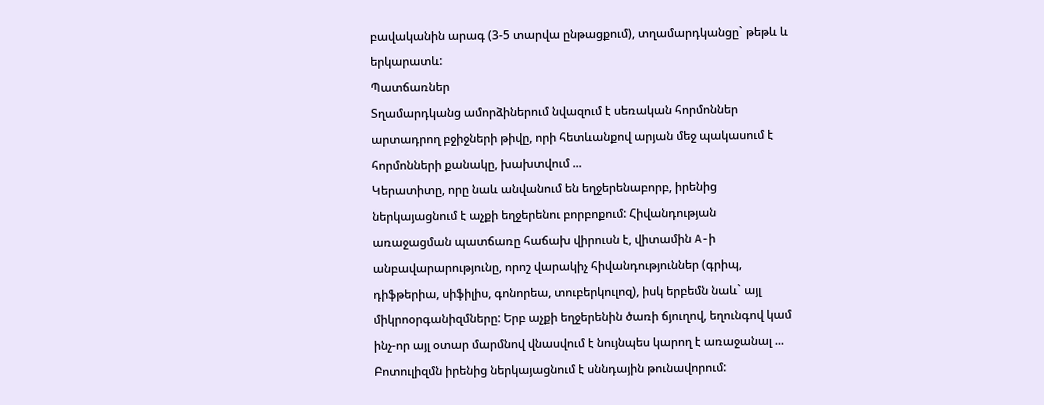բավականին արագ (3-5 տարվա ընթացքում), տղամարդկանցը` թեթև և երկարատև:
Պատճառներ
Տղամարդկանց ամորձիներում նվազում է սեռական հորմոններ արտադրող բջիջների թիվը, որի հետևանքով արյան մեջ պակասում է հորմոնների քանակը, խախտվում ...
Կերատիտը, որը նաև անվանում են եղջերենաբորբ, իրենից ներկայացնում է աչքի եղջերենու բորբոքում: Հիվանդության առաջացման պատճառը հաճախ վիրուսն է, վիտամին A-ի անբավարարությունը, որոշ վարակիչ հիվանդություններ (գրիպ, դիֆթերիա, սիֆիլիս, գոնորեա, տուբերկուլոզ), իսկ երբեմն նաև` այլ միկրոօրգանիզմները: Երբ աչքի եղջերենին ծառի ճյուղով, եղունգով կամ ինչ-որ այլ օտար մարմնով վնասվում է նույնպես կարող է առաջանալ ...
Բոտուլիզմն իրենից ներկայացնում է սննդային թունավորում: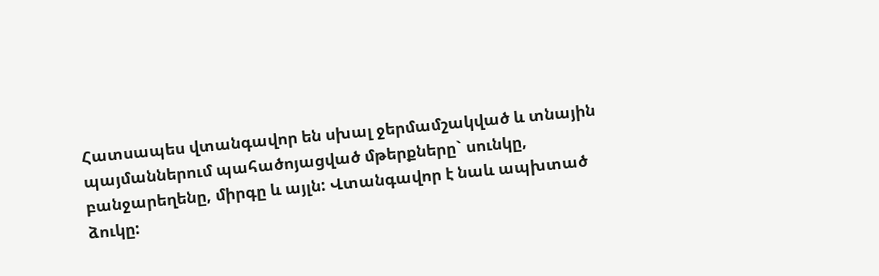Հատսապես վտանգավոր են սխալ ջերմամշակված և տնային պայմաններում պահածոյացված մթերքները` սունկը, բանջարեղենը, միրգը և այլն: Վտանգավոր է նաև ապխտած ձուկը: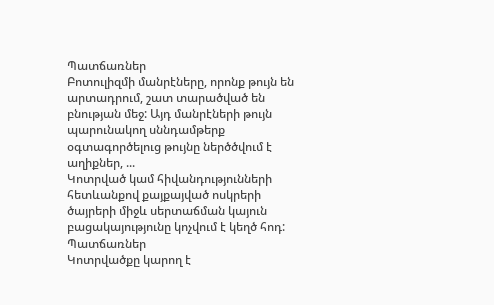Պատճառներ
Բոտուլիզմի մանրէները, որոնք թույն են արտադրում, շատ տարածված են բնության մեջ: Այդ մանրէների թույն պարունակող սննդամթերք օգտագործելուց թույնը ներծծվում է աղիքներ, ...
Կոտրված կամ հիվանդությունների հետևանքով քայքայված ոսկրերի ծայրերի միջև սերտաճման կայուն բացակայությունը կոչվում է կեղծ հոդ:
Պատճառներ
Կոտրվածքը կարող է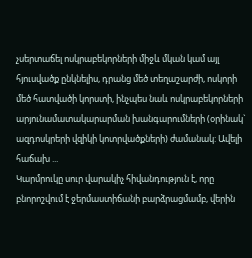չսերտաճել ոսկրաբեկորների միջև մկան կամ այլ հյուսվածք ընկնելիս, դրանց մեծ տեղաշարժի, ոսկորի մեծ հատվածի կորստի, ինչպես նաև ոսկրաբեկորների արյունամատակարարման խանգարումների (օրինակ` ազդոսկրերի վզիկի կոտրվածքների) ժամանակ: Ավելի հաճախ ...
Կարմրուկը սուր վարակիչ հիվանդություն է, որը բնորոշվում է ջերմաստիճանի բարձրացմամբ, վերին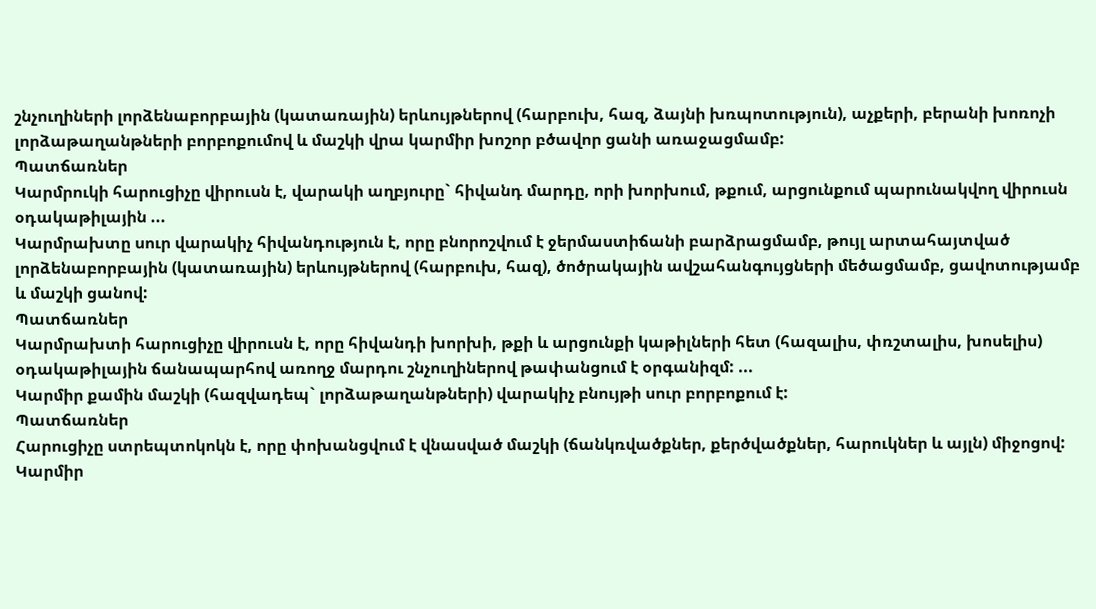շնչուղիների լորձենաբորբային (կատառային) երևույթներով (հարբուխ, հազ, ձայնի խռպոտություն), աչքերի, բերանի խոռոչի լորձաթաղանթների բորբոքումով և մաշկի վրա կարմիր խոշոր բծավոր ցանի առաջացմամբ:
Պատճառներ
Կարմրուկի հարուցիչը վիրուսն է, վարակի աղբյուրը` հիվանդ մարդը, որի խորխում, թքում, արցունքում պարունակվող վիրուսն օդակաթիլային ...
Կարմրախտը սուր վարակիչ հիվանդություն է, որը բնորոշվում է ջերմաստիճանի բարձրացմամբ, թույլ արտահայտված լորձենաբորբային (կատառային) երևույթներով (հարբուխ, հազ), ծոծրակային ավշահանգույցների մեծացմամբ, ցավոտությամբ և մաշկի ցանով:
Պատճառներ
Կարմրախտի հարուցիչը վիրուսն է, որը հիվանդի խորխի, թքի և արցունքի կաթիլների հետ (հազալիս, փռշտալիս, խոսելիս) օդակաթիլային ճանապարհով առողջ մարդու շնչուղիներով թափանցում է օրգանիզմ: ...
Կարմիր քամին մաշկի (հազվադեպ` լորձաթաղանթների) վարակիչ բնույթի սուր բորբոքում է:
Պատճառներ
Հարուցիչը ստրեպտոկոկն է, որը փոխանցվում է վնասված մաշկի (ճանկռվածքներ, քերծվածքներ, հարուկներ և այլն) միջոցով: Կարմիր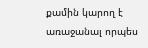քամին կարող է առաջանալ որպես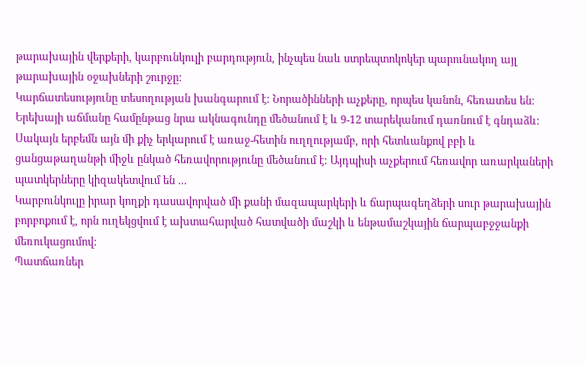թարախային վերքերի, կարբունկուլի բարդություն, ինչպես նաև ստրեպտոկոկեր պարունակող այլ թարախային օջախների շուրջը:
Կարճատեսությունը տեսողության խանգարում է: Նորածինների աչքերը, որպես կանոն, հեռատես են: Երեխայի աճմանը համընթաց նրա ակնագունդը մեծանում է և 9-12 տարեկանում դառնում է գնդաձև: Սակայն երբեմն այն մի քիչ երկարում է առաջ-հետին ուղղությամբ, որի հետևանքով բբի և ցանցաթաղանթի միջև ընկած հեռավորությունը մեծանում է: Այդպիսի աչքերում հեռավոր առարկաների պատկերները կիզակետվում են ...
Կարբունկուլը իրար կողքի դասավորված մի քանի մազապարկերի և ճարպագեղձերի սուր թարախային բորբոքում է, որն ուղեկցվում է ախտահարված հատվածի մաշկի և ենթամաշկային ճարպաբջջանքի մեռուկացումով:
Պատճառներ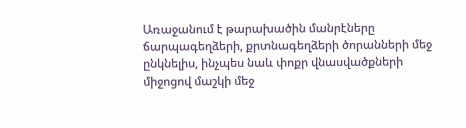Առաջանում է թարախածին մանրէները ճարպագեղձերի, քրտնագեղձերի ծորանների մեջ ընկնելիս, ինչպես նաև փոքր վնասվածքների միջոցով մաշկի մեջ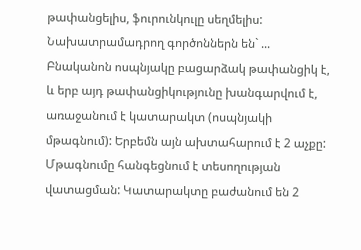թափանցելիս, ֆուրունկուլը սեղմելիս: Նախատրամադրող գործոններն են` ...
Բնականոն ոսպնյակը բացարձակ թափանցիկ է, և երբ այդ թափանցիկությունը խանգարվում է, առաջանում է կատարակտ (ոսպնյակի մթագնում): Երբեմն այն ախտահարում է 2 աչքը: Մթագնումը հանգեցնում է տեսողության վատացման: Կատարակտը բաժանում են 2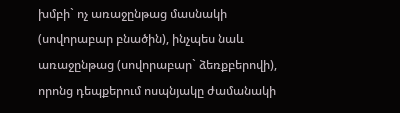խմբի` ոչ առաջընթաց մասնակի (սովորաբար բնածին), ինչպես նաև առաջընթաց (սովորաբար` ձեռքբերովի), որոնց դեպքերում ոսպնյակը ժամանակի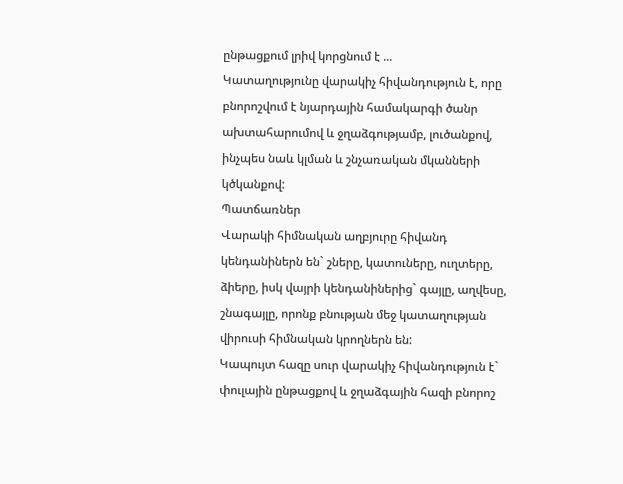ընթացքում լրիվ կորցնում է ...
Կատաղությունը վարակիչ հիվանդություն է, որը բնորոշվում է նյարդային համակարգի ծանր ախտահարումով և ջղաձգությամբ, լուծանքով, ինչպես նաև կլման և շնչառական մկանների կծկանքով:
Պատճառներ
Վարակի հիմնական աղբյուրը հիվանդ կենդանիներն են` շները, կատուները, ուղտերը, ձիերը, իսկ վայրի կենդանիներից` գայլը, աղվեսը, շնագայլը, որոնք բնության մեջ կատաղության վիրուսի հիմնական կրողներն են:
Կապույտ հազը սուր վարակիչ հիվանդություն է` փուլային ընթացքով և ջղաձգային հազի բնորոշ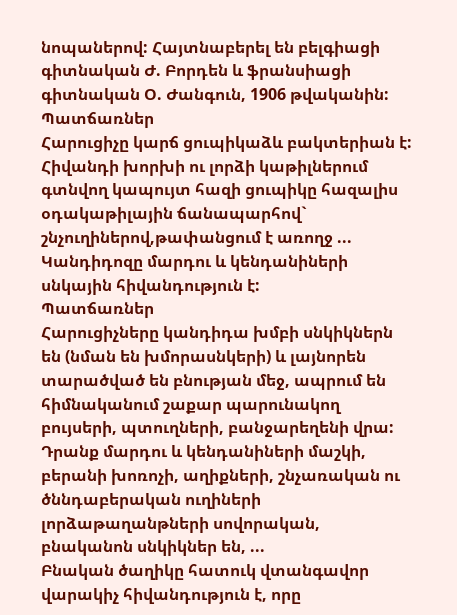նոպաներով: Հայտնաբերել են բելգիացի գիտնական Ժ. Բորդեն և ֆրանսիացի գիտնական Օ. Ժանգուն, 1906 թվականին:
Պատճառներ
Հարուցիչը կարճ ցուպիկաձև բակտերիան է: Հիվանդի խորխի ու լորձի կաթիլներում գտնվող կապույտ հազի ցուպիկը հազալիս օդակաթիլային ճանապարհով` շնչուղիներով,թափանցում է առողջ ...
Կանդիդոզը մարդու և կենդանիների սնկային հիվանդություն է:
Պատճառներ
Հարուցիչները կանդիդա խմբի սնկիկներն են (նման են խմորասնկերի) և լայնորեն տարածված են բնության մեջ, ապրում են հիմնականում շաքար պարունակող բույսերի, պտուղների, բանջարեղենի վրա: Դրանք մարդու և կենդանիների մաշկի, բերանի խոռոչի, աղիքների, շնչառական ու ծննդաբերական ուղիների լորձաթաղանթների սովորական, բնականոն սնկիկներ են, ...
Բնական ծաղիկը հատուկ վտանգավոր վարակիչ հիվանդություն է, որը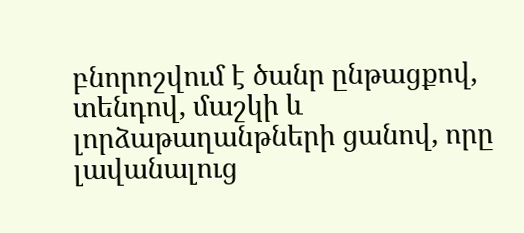բնորոշվում է ծանր ընթացքով, տենդով, մաշկի և լորձաթաղանթների ցանով, որը լավանալուց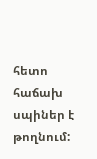հետո հաճախ սպիներ է թողնում: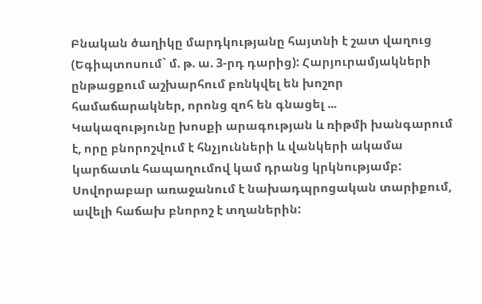Բնական ծաղիկը մարդկությանը հայտնի է շատ վաղուց (Եգիպտոսում` մ. թ. ա. 3-րդ դարից): Հարյուրամյակների ընթացքում աշխարհում բռնկվել են խոշոր համաճարակներ, որոնց զոհ են գնացել ...
Կակազությունը խոսքի արագության և ռիթմի խանգարում է, որը բնորոշվում է հնչյունների և վանկերի ակամա կարճատև հապաղումով կամ դրանց կրկնությամբ: Սովորաբար առաջանում է նախադպրոցական տարիքում, ավելի հաճախ բնորոշ է տղաներին: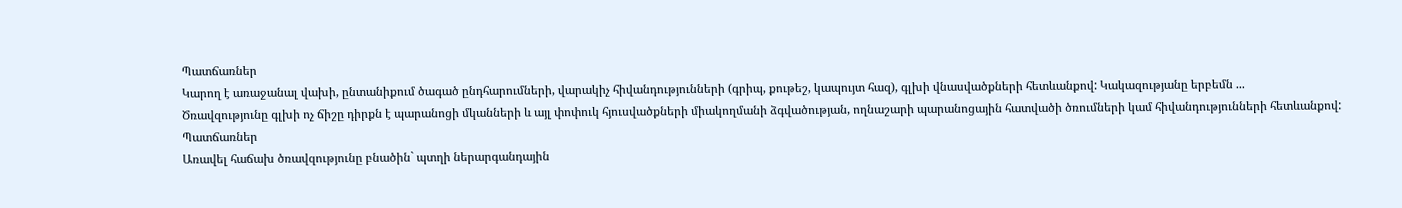Պատճառներ
Կարող է առաջանալ վախի, ընտանիքում ծագած ընդհարումների, վարակիչ հիվանդությունների (գրիպ, քութեշ, կապույտ հազ), գլխի վնասվածքների հետևանքով: Կակազությանը երբեմն ...
Ծռավզությունը գլխի ոչ ճիշը դիրքն է պարանոցի մկանների և այլ փոփուկ հյուսվածքների միակողմանի ձգվածության, ողնաշարի պարանոցային հատվածի ծռումների կամ հիվանդությունների հետևանքով:
Պատճառներ
Առավել հաճախ ծռավզությունը բնածին` պտղի ներարգանդային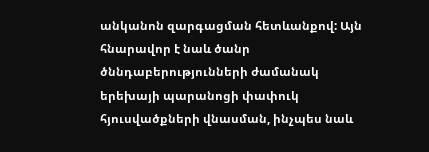անկանոն զարգացման հետևանքով: Այն հնարավոր է նաև ծանր ծննդաբերությունների ժամանակ երեխայի պարանոցի փափուկ հյուսվածքների վնասման, ինչպես նաև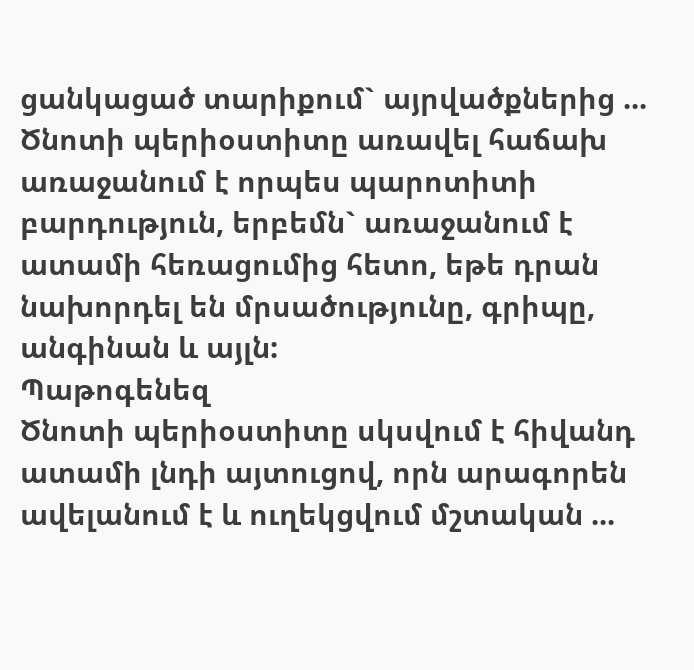ցանկացած տարիքում` այրվածքներից ...
Ծնոտի պերիօստիտը առավել հաճախ առաջանում է որպես պարոտիտի բարդություն, երբեմն` առաջանում է ատամի հեռացումից հետո, եթե դրան նախորդել են մրսածությունը, գրիպը, անգինան և այլն:
Պաթոգենեզ
Ծնոտի պերիօստիտը սկսվում է հիվանդ ատամի լնդի այտուցով, որն արագորեն ավելանում է և ուղեկցվում մշտական ...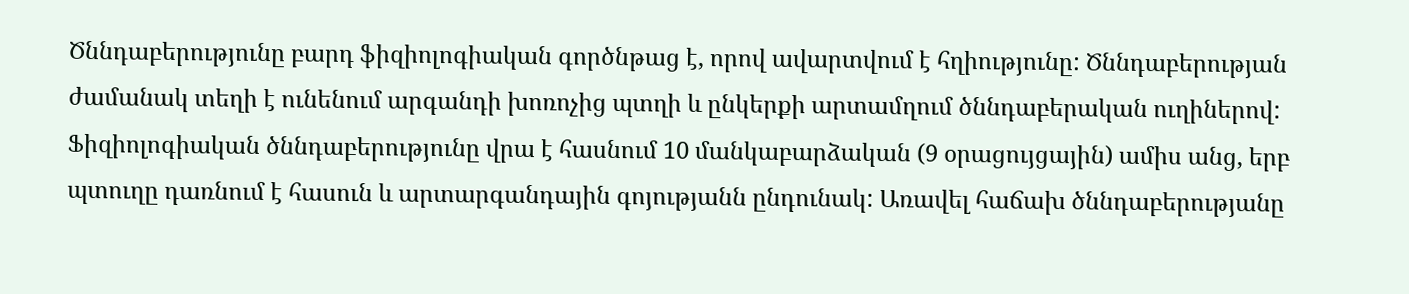Ծննդաբերությունը բարդ ֆիզիոլոգիական գործնթաց է, որով ավարտվում է հղիությունը: Ծննդաբերության ժամանակ տեղի է ունենում արգանդի խոռոչից պտղի և ընկերքի արտամղում ծննդաբերական ուղիներով: Ֆիզիոլոգիական ծննդաբերությունը վրա է հասնում 10 մանկաբարձական (9 օրացույցային) ամիս անց, երբ պտուղը դառնում է հասուն և արտարգանդային գոյությանն ընդունակ: Առավել հաճախ ծննդաբերությանը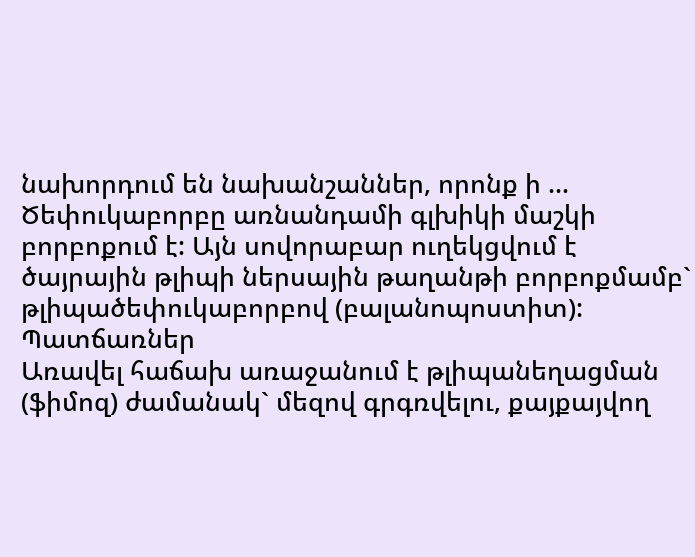նախորդում են նախանշաններ, որոնք ի ...
Ծեփուկաբորբը առնանդամի գլխիկի մաշկի բորբոքում է: Այն սովորաբար ուղեկցվում է ծայրային թլիպի ներսային թաղանթի բորբոքմամբ` թլիպածեփուկաբորբով (բալանոպոստիտ):
Պատճառներ
Առավել հաճախ առաջանում է թլիպանեղացման (ֆիմոզ) ժամանակ` մեզով գրգռվելու, քայքայվող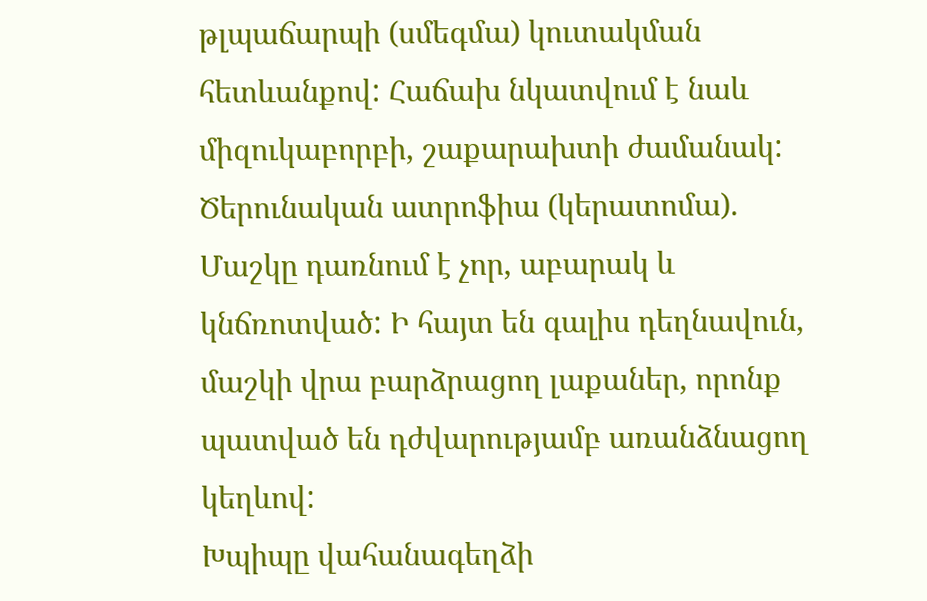թլպաճարպի (սմեգմա) կուտակման հետևանքով: Հաճախ նկատվում է նաև միզուկաբորբի, շաքարախտի ժամանակ:
Ծերունական ատրոֆիա (կերատոմա). Մաշկը դառնում է չոր, աբարակ և կնճռոտված: Ի հայտ են գալիս դեղնավուն, մաշկի վրա բարձրացող լաքաներ, որոնք պատված են դժվարությամբ առանձնացող կեղևով:
Խպիպը վահանագեղձի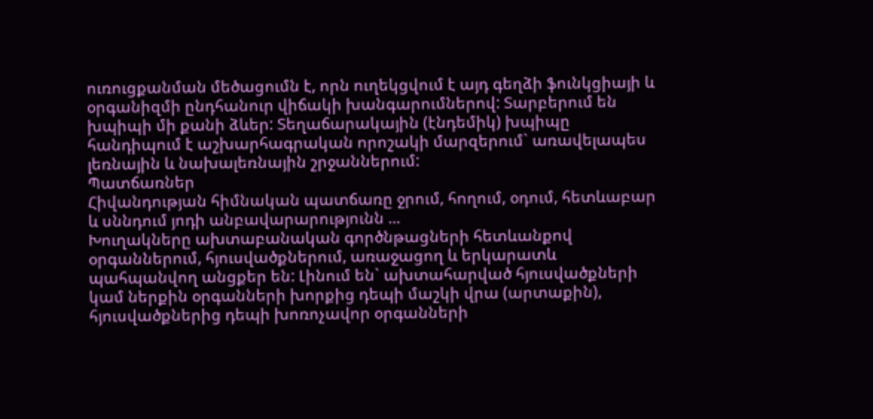ուռուցքանման մեծացումն է, որն ուղեկցվում է այդ գեղձի ֆունկցիայի և օրգանիզմի ընդհանուր վիճակի խանգարումներով: Տարբերում են խպիպի մի քանի ձևեր: Տեղաճարակային (էնդեմիկ) խպիպը հանդիպում է աշխարհագրական որոշակի մարզերում` առավելապես լեռնային և նախալեռնային շրջաններում:
Պատճառներ
Հիվանդության հիմնական պատճառը ջրում, հողում, օդում, հետևաբար և սննդում յոդի անբավարարությունն ...
Խուղակները ախտաբանական գործնթացների հետևանքով օրգաններում, հյուսվածքներում, առաջացող և երկարատև պահպանվող անցքեր են: Լինում են` ախտահարված հյուսվածքների կամ ներքին օրգանների խորքից դեպի մաշկի վրա (արտաքին), հյուսվածքներից դեպի խոռոչավոր օրգանների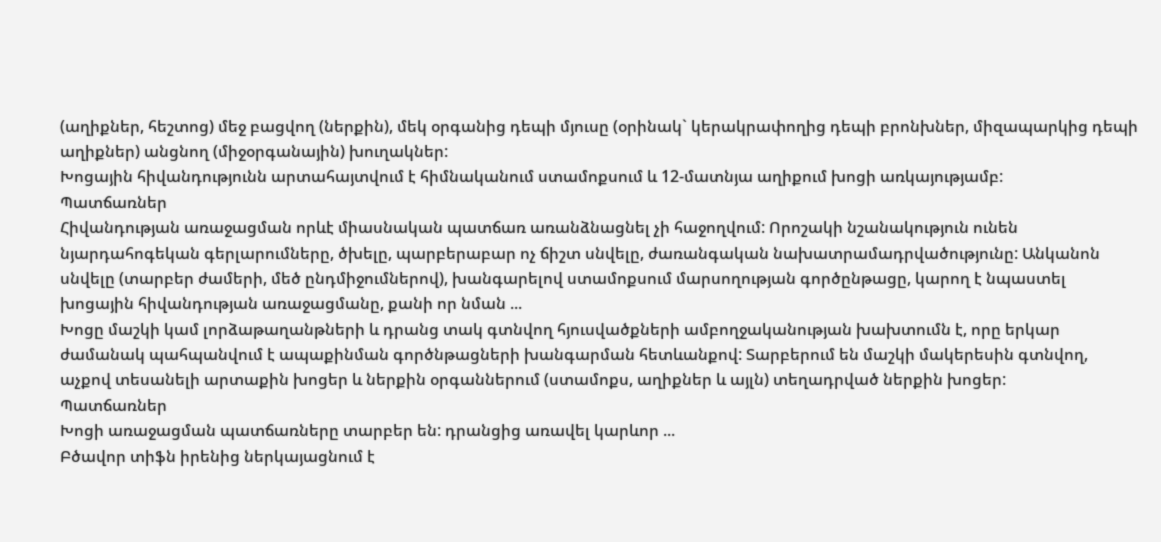(աղիքներ, հեշտոց) մեջ բացվող (ներքին), մեկ օրգանից դեպի մյուսը (օրինակ` կերակրափողից դեպի բրոնխներ, միզապարկից դեպի աղիքներ) անցնող (միջօրգանային) խուղակներ:
Խոցային հիվանդությունն արտահայտվում է հիմնականում ստամոքսում և 12-մատնյա աղիքում խոցի առկայությամբ:
Պատճառներ
Հիվանդության առաջացման որևէ միասնական պատճառ առանձնացնել չի հաջողվում: Որոշակի նշանակություն ունեն նյարդահոգեկան գերլարումները, ծխելը, պարբերաբար ոչ ճիշտ սնվելը, ժառանգական նախատրամադրվածությունը: Անկանոն սնվելը (տարբեր ժամերի, մեծ ընդմիջումներով), խանգարելով ստամոքսում մարսողության գործընթացը, կարող է նպաստել խոցային հիվանդության առաջացմանը, քանի որ նման ...
Խոցը մաշկի կամ լորձաթաղանթների և դրանց տակ գտնվող հյուսվածքների ամբողջականության խախտումն է, որը երկար ժամանակ պահպանվում է ապաքինման գործնթացների խանգարման հետևանքով: Տարբերում են մաշկի մակերեսին գտնվող, աչքով տեսանելի արտաքին խոցեր և ներքին օրգաններում (ստամոքս, աղիքներ և այլն) տեղադրված ներքին խոցեր:
Պատճառներ
Խոցի առաջացման պատճառները տարբեր են: դրանցից առավել կարևոր ...
Բծավոր տիֆն իրենից ներկայացնում է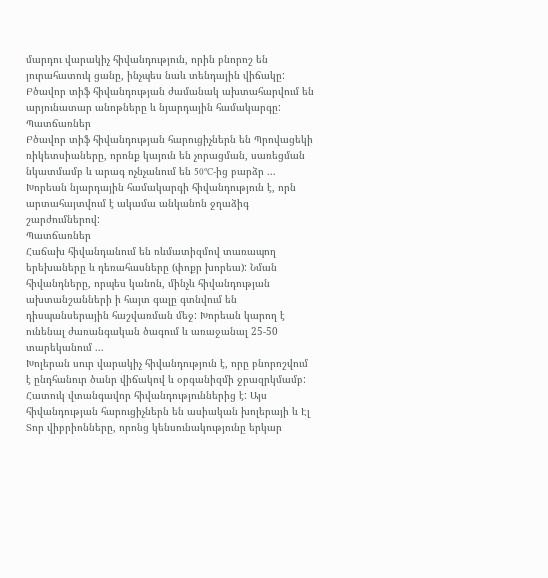մարդու վարակիչ հիվանդություն, որին բնորոշ են յուրահատուկ ցանը, ինչպես նաև տենդային վիճակը: Բծավոր տիֆ հիվանդության ժամանակ ախտահարվում են արյունատար անոթները և նյարդային համակարգը:
Պատճառներ
Բծավոր տիֆ հիվանդության հարուցիչներն են Պրովացեկի ռիկետսիաները, որոնք կայուն են չորացման, սառեցման նկատմամբ և արագ ոչնչանում են 50ºC-ից բարձր ...
Խորեան նյարդային համակարգի հիվանդություն է, որն արտահայտվում է ակամա անկանոն ջղաձիգ շարժումներով:
Պատճառներ
Հաճախ հիվանդանում են ռևմատիզմով տառապող երեխաները և դեռահասները (փոքր խորեա): Նման հիվանդները, որպես կանոն, մինչև հիվանդության ախտանշանների ի հայտ գալը գտնվում են դիսպանսերային հաշվառման մեջ: Խորեան կարող է ունենալ ժառանգական ծագում և առաջանալ 25-50 տարեկանում ...
Խոլերան սուր վարակիչ հիվանդություն է, որը բնորոշվում է ընդհանուր ծանր վիճակով և օրգանիզմի ջրազրկմամբ: Հատուկ վտանգավոր հիվանդություններից է: Այս հիվանդության հարուցիչներն են ասիական խոլերայի և Էլ Տոր վիբրիոնները, որոնց կենսունակությունը երկար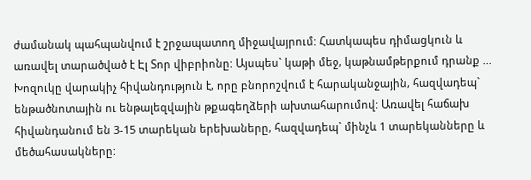ժամանակ պահպանվում է շրջապատող միջավայրում: Հատկապես դիմացկուն և առավել տարածված է Էլ Տոր վիբրիոնը: Այսպես` կաթի մեջ, կաթնամթերքում դրանք ...
Խոզուկը վարակիչ հիվանդություն է, որը բնորոշվում է հարականջային, հազվադեպ` ենթածնոտային ու ենթալեզվային թքագեղձերի ախտահարումով: Առավել հաճախ հիվանդանում են 3-15 տարեկան երեխաները, հազվադեպ` մինչև 1 տարեկանները և մեծահասակները: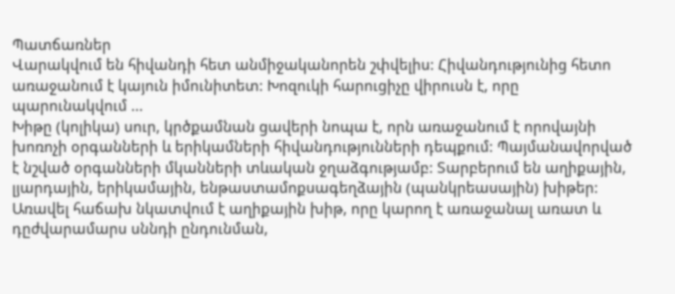Պատճառներ
Վարակվում են հիվանդի հետ անմիջականորեն շփվելիս: Հիվանդությունից հետո առաջանում է կայուն իմունիտետ: Խոզուկի հարուցիչը վիրուսն է, որը պարունակվում ...
Խիթը (կոլիկա) սուր, կրծքամնան ցավերի նոպա է, որն առաջանում է որովայնի խոռոչի օրգանների և երիկամների հիվանդությունների դեպքում: Պայմանավորված է նշված օրգանների մկանների տևական ջղաձգությամբ: Տարբերում են աղիքային, լյարդային, երիկամային, ենթաստամոքսագեղձային (պանկրեասային) խիթեր: Առավել հաճախ նկատվում է աղիքային խիթ, որը կարող է առաջանալ առատ և դըժվարամարս սննդի ընդունման,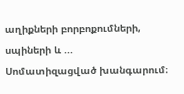աղիքների բորբոքումների, սպիների և ...
Սոմատիզացված խանգարում։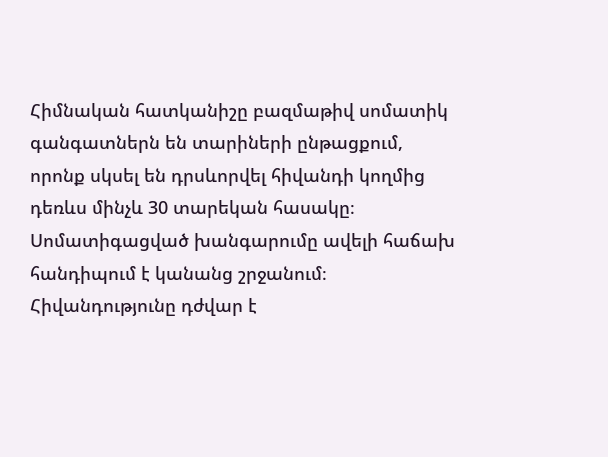Հիմնական հատկանիշը բազմաթիվ սոմատիկ գանգատներն են տարիների ընթացքում, որոնք սկսել են դրսևորվել հիվանդի կողմից դեռևս մինչև 30 տարեկան հասակը։ Սոմատիգացված խանգարումը ավելի հաճախ հանդիպում է կանանց շրջանում։ Հիվանդությունը դժվար է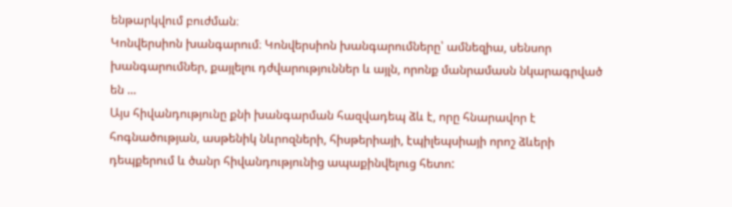ենթարկվում բուժման։
Կոնվերսիոն խանգարում։ Կոնվերսիոն խանգարումները՝ ամնեզիա, սենսոր խանգարումներ, քայլելու դժվարություններ և այլն, որոնք մանրամասն նկարագրված են ...
Այս հիվանդությունը քնի խանգարման հազվադեպ ձև է, որը հնարավոր է հոգնածության, ասթենիկ նևրոզների, հիսթերիայի, էպիլեպսիայի որոշ ձևերի դեպքերում և ծանր հիվանդությունից ապաքինվելուց հետո: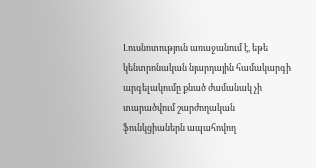Լուսնոտություն առաջանում է, եթե կենտրոնական նյարդային համակարգի արգելակումը քնած ժամանակ չի տարածվում շարժողական ֆունկցիաներն ապահովող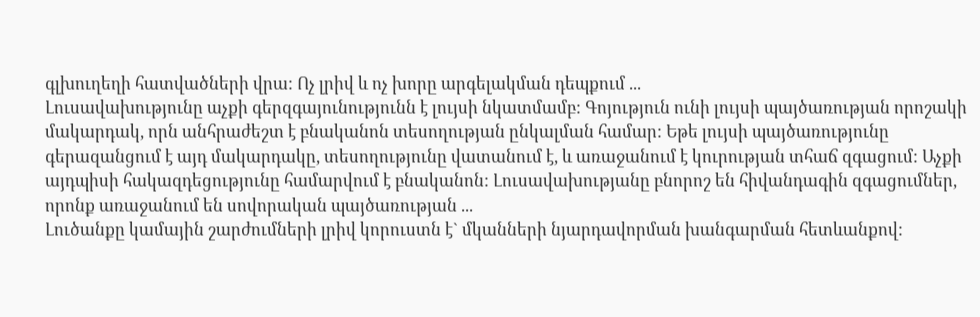գլխուղեղի հատվածների վրա: Ոչ լրիվ և ոչ խորը արգելակման դեպքում ...
Լուսավախությունը աչքի գերզգայունությունն է լույսի նկատմամբ: Գոյություն ունի լույսի պայծառության որոշակի մակարդակ, որն անհրաժեշտ է բնականոն տեսողության ընկալման համար: Եթե լույսի պայծառությունը գերազանցում է այդ մակարդակը, տեսողությունը վատանում է, և առաջանում է կուրության տհաճ զգացում: Աչքի այդպիսի հակազդեցությունը համարվում է բնականոն: Լուսավախությանը բնորոշ են հիվանդագին զգացումներ, որոնք առաջանում են սովորական պայծառության ...
Լուծանքը կամային շարժումների լրիվ կորուստն է` մկանների նյարդավորման խանգարման հետևանքով: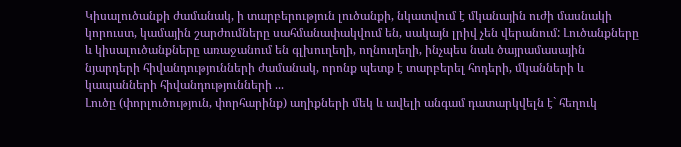Կիսալուծանքի ժամանակ, ի տարբերություն լուծանքի, նկատվում է մկանային ուժի մասնակի կորուստ, կամային շարժումները սահմանափակվում են, սակայն լրիվ չեն վերանում: Լուծանքները և կիսալուծանքները առաջանում են գլխուղեղի, ողնուղեղի, ինչպես նաև ծայրամասային նյարդերի հիվանդությունների ժամանակ, որոնք պետք է տարբերել հոդերի, մկանների և կապանների հիվանդությունների ...
Լուծը (փորլուծություն, փորհարինք) աղիքների մեկ և ավելի անգամ դատարկվելն է` հեղուկ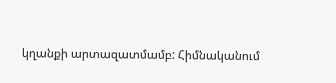կղանքի արտազատմամբ: Հիմնականում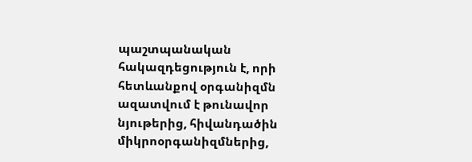պաշտպանական հակազդեցություն է, որի հետևանքով օրգանիզմն ազատվում է թունավոր նյութերից, հիվանդածին միկրոօրգանիզմներից,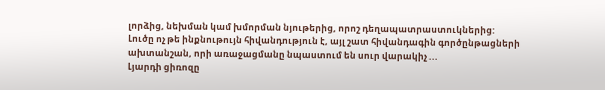լորձից, նեխման կամ խմորման նյութերից, որոշ դեղապատրաստուկներից:
Լուծը ոչ թե ինքնութույն հիվանդություն է, այլ շատ հիվանդագին գործընթացների ախտանշան, որի առաջացմանը նպաստում են սուր վարակիչ ...
Լյարդի ցիռոզը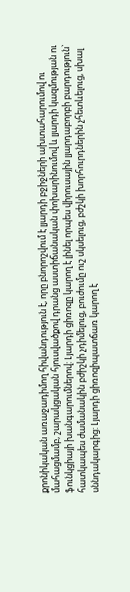քրոնիկական առաջադիմող հիվանդություն է, որը բնորոշվում է լյարդի բջիջների ախտահարումով ու մահացմամբ, շարակցական հյուսվածքով դրանց աստիճանական փոխարինումով և լյարդի կազմության ու ֆունկցիայի խանգարումներով: Լյարդի ցիռոզը կարող է լինել որպես վիրուսային լյարդաբորբի բարդություն` հատկապես ժամանակին բժիշկի չդիմելուց, բուժումը ուշ սկսելուց, բժշկի խորհուրդներին չհետևելուց, սխալ սննդակարգից: Լյարդի ցիռոզիպատճառ կարող է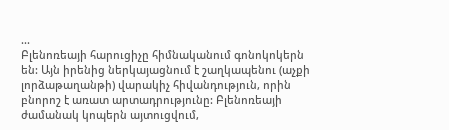...
Բլենոռեայի հարուցիչը հիմնականում գոնոկոկերն են: Այն իրենից ներկայացնում է շաղկապենու (աչքի լորձաթաղանթի) վարակիչ հիվանդություն, որին բնորոշ է առատ արտադրությունը: Բլենոռեայի ժամանակ կոպերն այտուցվում,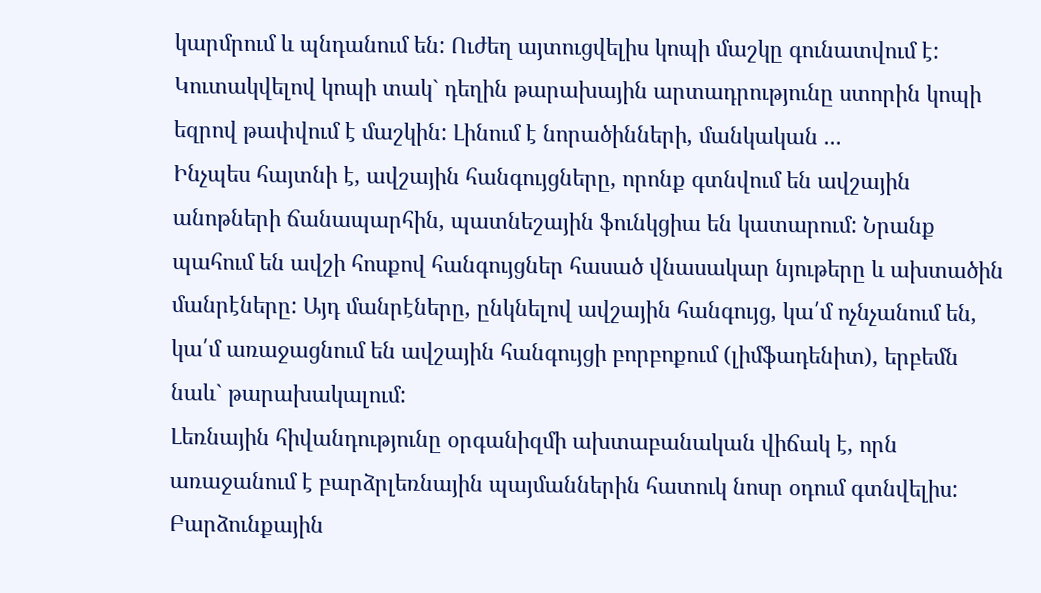կարմրում և պնդանում են: Ուժեղ այտուցվելիս կոպի մաշկը գունատվում է: Կուտակվելով կոպի տակ` դեղին թարախային արտադրությունը ստորին կոպի եզրով թափվում է մաշկին: Լինում է նորածինների, մանկական ...
Ինչպես հայտնի է, ավշային հանգույցները, որոնք գտնվում են ավշային անոթների ճանապարհին, պատնեշային ֆունկցիա են կատարում: Նրանք պահում են ավշի հոսքով հանգույցներ հասած վնասակար նյութերը և ախտածին մանրէները: Այդ մանրէները, ընկնելով ավշային հանգույց, կա՛մ ոչնչանում են, կա՛մ առաջացնում են ավշային հանգույցի բորբոքում (լիմֆադենիտ), երբեմն նաև` թարախակալում:
Լեռնային հիվանդությունը օրգանիզմի ախտաբանական վիճակ է, որն առաջանում է բարձրլեռնային պայմաններին հատուկ նոսր օդում գտնվելիս: Բարձունքային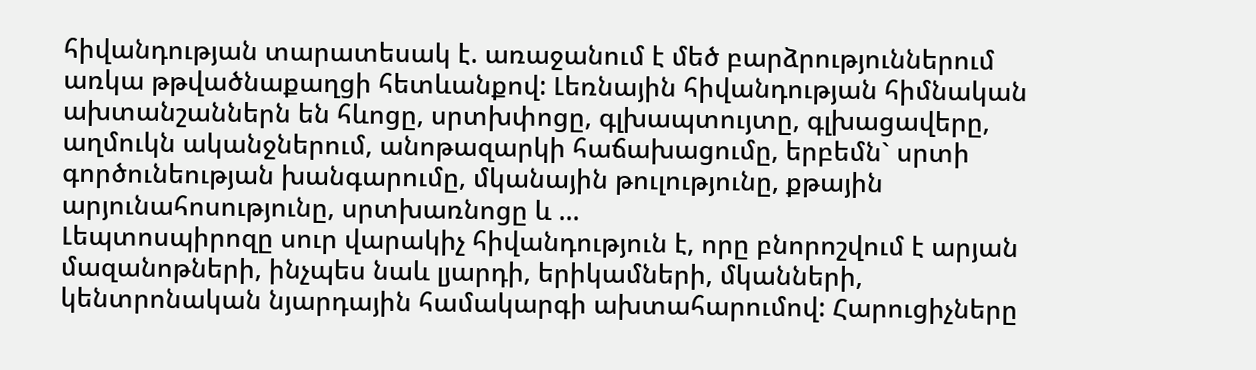հիվանդության տարատեսակ է. առաջանում է մեծ բարձրություններում առկա թթվածնաքաղցի հետևանքով: Լեռնային հիվանդության հիմնական ախտանշաններն են հևոցը, սրտխփոցը, գլխապտույտը, գլխացավերը, աղմուկն ականջներում, անոթազարկի հաճախացումը, երբեմն` սրտի գործունեության խանգարումը, մկանային թուլությունը, քթային արյունահոսությունը, սրտխառնոցը և ...
Լեպտոսպիրոզը սուր վարակիչ հիվանդություն է, որը բնորոշվում է արյան մազանոթների, ինչպես նաև լյարդի, երիկամների, մկանների, կենտրոնական նյարդային համակարգի ախտահարումով: Հարուցիչները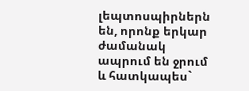լեպտոսպիրներն են, որոնք երկար ժամանակ ապրում են ջրում և հատկապես`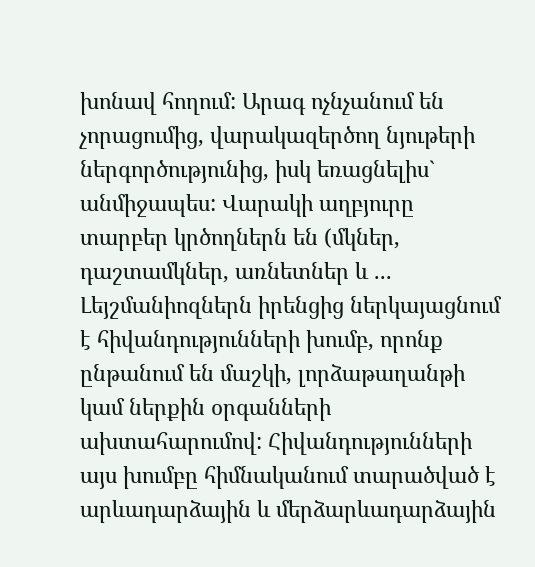խոնավ հողում: Արագ ոչնչանում են չորացումից, վարակազերծող նյութերի ներգործությունից, իսկ եռացնելիս` անմիջապես: Վարակի աղբյուրը տարբեր կրծողներն են (մկներ, դաշտամկներ, առնետներ և ...
Լեյշմանիոզներն իրենցից ներկայացնում է հիվանդությունների խումբ, որոնք ընթանում են մաշկի, լորձաթաղանթի կամ ներքին օրգանների ախտահարումով: Հիվանդությունների այս խումբը հիմնականում տարածված է արևադարձային և մերձարևադարձային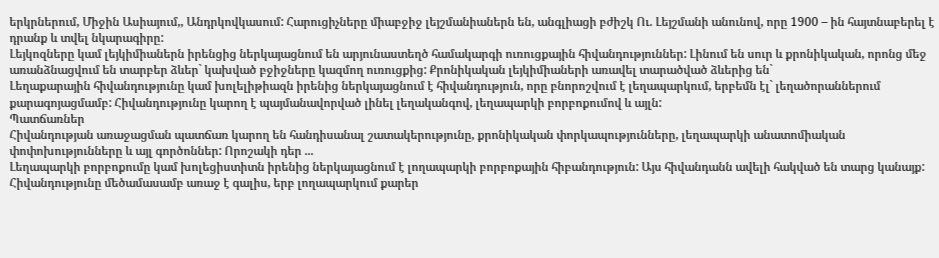երկրներում, Միջին Ասիայում,, Անդրկովկասում: Հարուցիչները միաբջիջ լեյշմանիաներն են, անգլիացի բժիշկ Ու. Լեյշմանի անունով, որը 1900 – ին հայտնաբերել է դրանք և տվել նկարագիրը:
Լեյկոզները կամ լեյկիմիաներն իրենցից ներկայացնում են արյունաստեղծ համակարգի ուռուցքային հիվանդություններ: Լինում են սուր և քրոնիկական, որոնց մեջ առանձնացվում են տարբեր ձևեր` կախված բջիջները կազմող ուռուցքից: Քրոնիկական լեյկիմիաների առավել տարածված ձևերից են`
Լեղաքարային հիվանդությունը կամ խոլելիթիազն իրենից ներկայացնում է հիվանդություն, որը բնորոշվում է լեղապարկում, երբեմն էլ` լեղածորաններում քարագոյացմամբ: Հիվանդությունը կարող է պայմանավորված լինել լեղականգով, լեղապարկի բորբոքումով և այլն:
Պատճառներ
Հիվանդության առաջացման պատճառ կարող են հանդիսանալ շատակերությունը, քրոնիկական փորկապությունները, լեղապարկի անատոմիական փոփոխությունները և այլ գործոններ: Որոշակի դեր ...
Լեղապարկի բորբոքումը կամ խոլեցիստիտն իրենից ներկայացնում է լողապարկի բորբոքային հիբանդություն: Այս հիվանդանն ավելի հակված են տարց կանայք: Հիվանդությունը մեծամասամբ առաջ է գալիս, երբ լողապարկում քարեր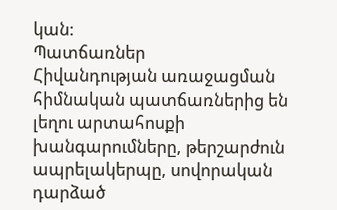կան:
Պատճառներ
Հիվանդության առաջացման հիմնական պատճառներից են լեղու արտահոսքի խանգարումները, թերշարժուն ապրելակերպը, սովորական դարձած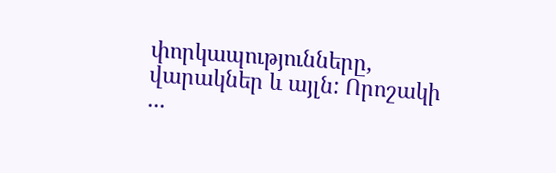փորկապությունները, վարակներ և այլն: Որոշակի ...